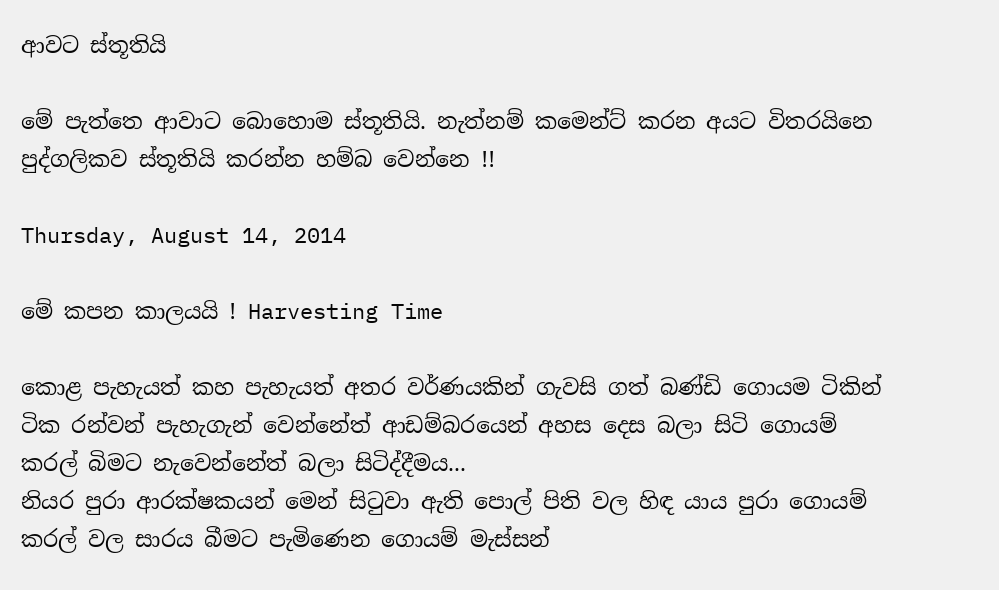ආවට ස්තූතියි

මේ පැත්තෙ ආවාට බොහොම ස්තූතියි. නැත්නම් කමෙන්ට් කරන අයට විතරයිනෙ පුද්ගලිකව ස්තූතියි කරන්න හම්බ වෙන්නෙ !!

Thursday, August 14, 2014

මේ කපන කාලයයි ! Harvesting Time

කොළ පැහැයත් කහ පැහැයත් අතර වර්ණයකින් ගැවසි ගත් බණ්ඩි ගොයම ටිකින් ටික රන්වන් පැහැගැන් වෙන්නේත් ආඩම්බරයෙන් අහස දෙස බලා සිටි ගොයම් කරල් බිමට නැවෙන්නේත් බලා සිටිද්දීමය...
නියර පුරා ආරක්ෂකයන් මෙන් සිටුවා ඇති පොල් පිති වල හිඳ යාය පුරා ගොයම් කරල් වල සාරය බීමට පැමිණෙන ගොයම් මැස්සන්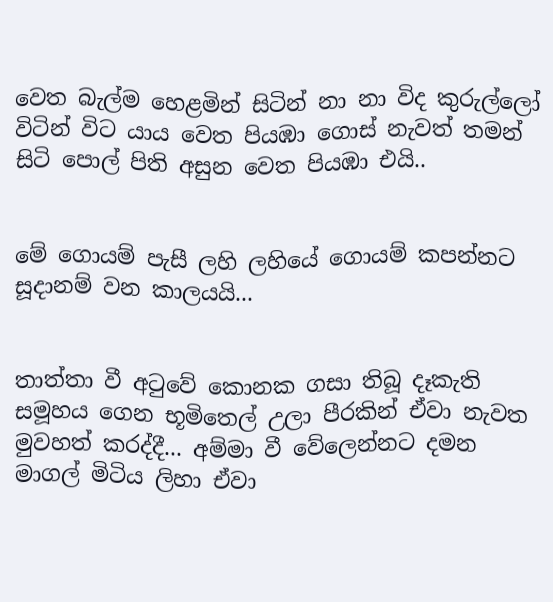වෙත බැල්ම හෙළමින් සිටින් නා නා විද කුරුල්ලෝ විටින් විට යාය වෙත පියඹා ගොස් නැවත් තමන් සිටි පොල් පිති අසුන වෙත පියඹා එයි..


මේ ගොයම් පැසී ලහි ලහියේ ගොයම් කපන්නට සූදානම් වන කාලයයි...


තාත්තා වී අටුවේ කොනක ගසා තිබූ දෑකැති සමූහය ගෙන භූමිතෙල් උලා පීරකින් ඒවා නැවත මුවහත් කරද්දී... අම්මා වී වේලෙන්නට දමන මාගල් මිටිය ලිහා ඒවා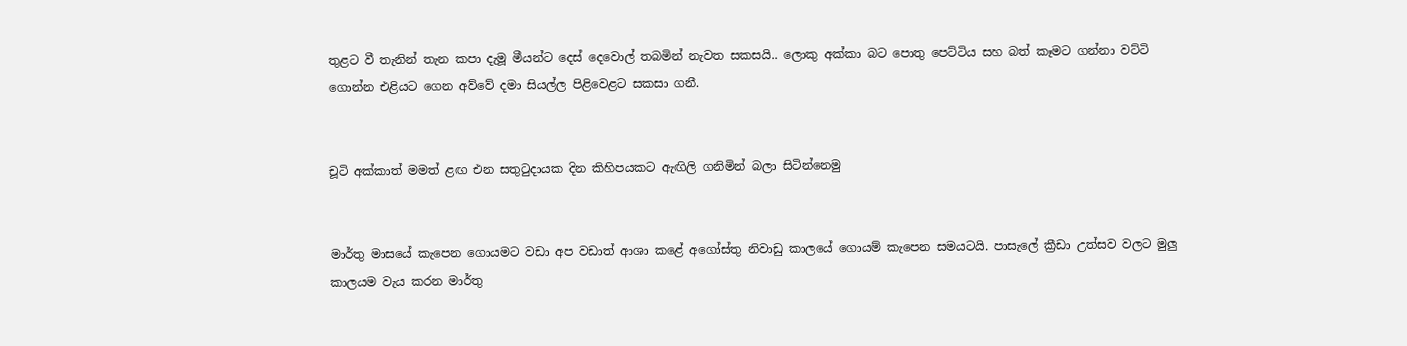තුළට වී තැනින් තැන කපා දැමූ මීයන්ට දෙස් දෙවොල් තබමින් නැවත සකසයි.. ලොකු අක්කා බට පොතු පෙට්ටිය සහ බත් කෑමට ගන්නා වට්ටි ගොන්න එළියට ගෙන අව්වේ දමා සියල්ල පිළිවෙළට සකසා ගනී.


චූටි අක්කාත් මමත් ළඟ එන සතුටුදායක දින කිහිපයකට ඇඟිලි ගනිමින් බලා සිටින්නෙමු


මාර්තු මාසයේ කැපෙන ගොයමට වඩා අප වඩාත් ආශා කළේ අගෝස්තු නිවාඩු කාලයේ ගොයම් කැපෙන සමයටයි. පාසැලේ ක්‍රීඩා උත්සව වලට මුලු කාලයම වැය කරන මාර්තු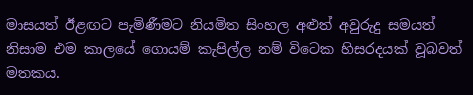මාසයත් ඊළඟට පැමිණීමට නියමිත සිංහල අළුත් අවුරුදු සමයත් නිසාම එම කාලයේ ගොයම් කැපිල්ල නම් විටෙක හිසරදයක් වූබවත් මතකය.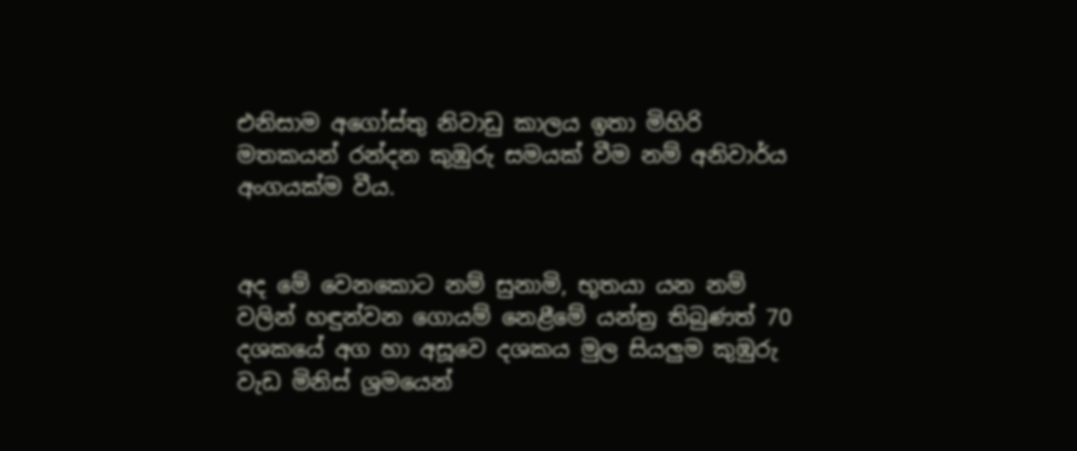එනිසාම අගෝස්තු නිවාඩු කාලය ඉතා මිහිරි මතකයන් රන්දන කුඹුරු සමයක් වීම නම් අනිවාර්ය අංගයක්ම වීය.


අද මේ වෙනකොට නම් සුනාමි, භූතයා යන නම් වලින් හඳුන්වන ගොයම් නෙළීමේ යන්ත්‍ර තිබුණත් 70 දශකයේ අග හා අසූවෙ දශකය මුල සියලුම කුඹුරු වැඩ මිනිස් ශ්‍රමයෙන්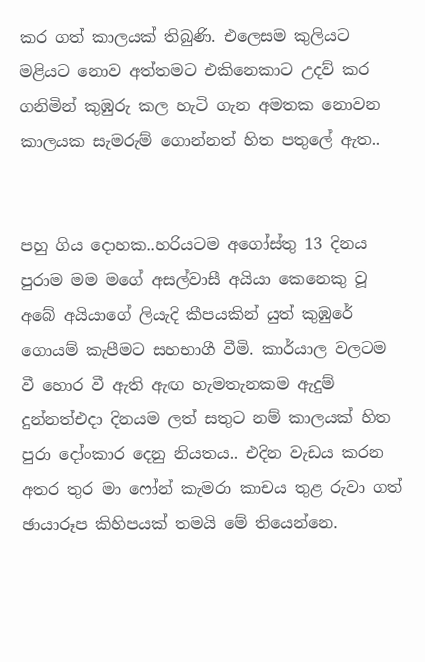කර ගත් කාලයක් තිබුණි. එලෙසම කුලියට මළියට නොව අත්තමට එකිනෙකාට උදව් කර ගනිමින් කුඹුරු කල හැටි ගැන අමතක නොවන කාලයක සැමරුම් ගොන්නත් හිත පතුලේ ඇත..


පහු ගිය දොහක..හරියටම අගෝස්තු 13 දිනය පුරාම මම මගේ අසල්වාසී අයියා කෙනෙකු වූ අබේ අයියාගේ ලියැදි කීපයකින් යුත් කුඹුරේ ගොයම් කැපීමට සහභාගී වීමි. කාර්යාල වලටම වී හොර වී ඇති ඇඟ හැමතැනකම ඇදුම් දුන්නත්එදා දිනයම ලත් සතුට නම් කාලයක් හිත පුරා දෝංකාර දෙනු නියතය.. එදින වැඩය කරන අතර තුර මා ෆෝන් කැමරා කාචය තුළ රුවා ගත් ඡායාරූප කිහිපයක් තමයි මේ තියෙන්නෙ.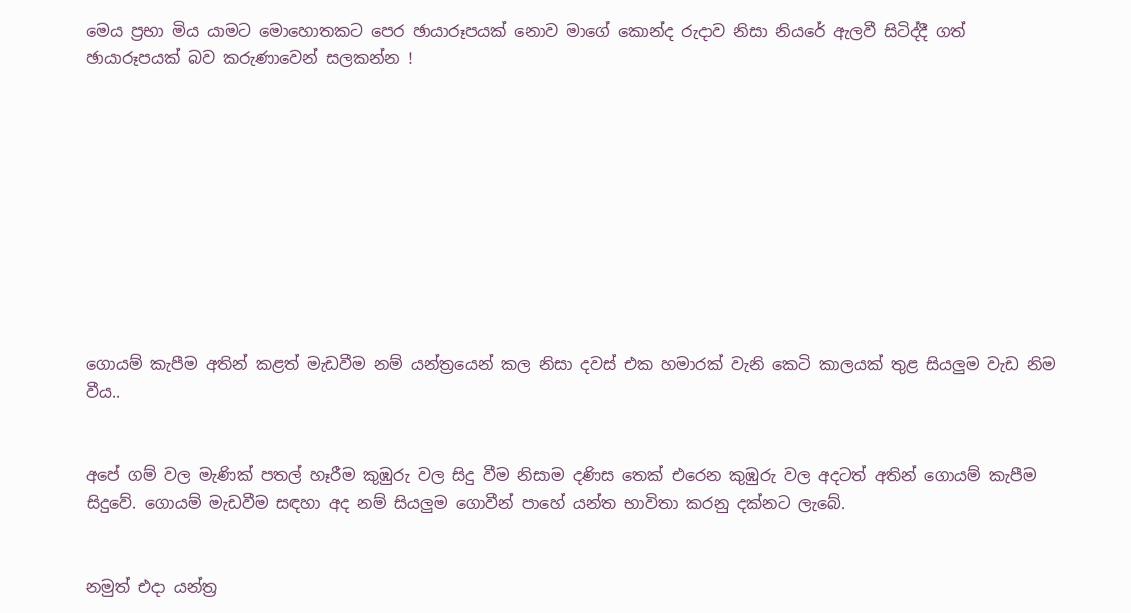මෙය ප්‍රභා මිය යාමට මොහොතකට පෙර ඡායාරූපයක් නොව මාගේ කොන්ද රුදාව නිසා නියරේ ඇලවී සිටිද්දී ගත් ඡායාරූපයක් බව කරුණාවෙන් සලකන්න !










ගොයම් කැපීම අතින් කළත් මැඩවීම නම් යන්ත්‍රයෙන් කල නිසා දවස් එක හමාරක් වැනි කෙටි කාලයක් තුළ සියලුම වැඩ නිම වීය..


අපේ ගම් වල මැණික් පතල් හෑරීම කුඹුරු වල සිදු වීම නිසාම දණිස තෙක් එරෙන කුඹුරු වල අදටත් අතින් ගොයම් කැපීම සිදුවේ. ගොයම් මැඩවීම සඳහා අද නම් සියලුම ගොවීන් පාහේ යන්ත භාවිතා කරනු දක්නට ලැබේ.


නමුත් එදා යන්ත්‍ර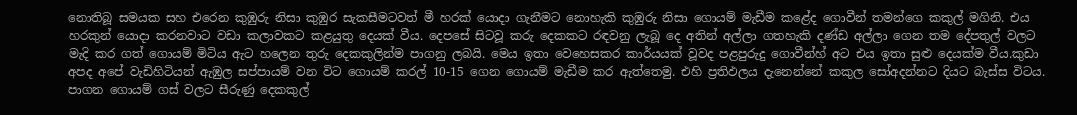නොතිබූ සමයක සහ එරෙන කුඹුරු නිසා කුඹුර සැකසීමටවත් මී හරක් යොදා ගැනීමට නොහැකි කුඹුරු නිසා ගොයම් මැඩීම කළේද ගොවීන් තමන්ගෙ කකුල් මගිනි. එය හරකුන් යොදා කරනවාට වඩා කලාවකට කළයුතු දෙයක් වීය. දෙපසේ සිටවූ කරු දෙකකට රඳවනු ලැබූ දෙ අතින් අල්ලා ගතහැකි දණ්ඩ අල්ලා ගෙන තම දේපතුල් වලට මැදි කර ගත් ගොයම් මිටිය ඇට හලෙන තුරු දෙකකුලින්ම පාගනු ලබයි. මෙය ඉතා වෙහෙසකර කාර්යයක් වූවද පළපුරුදු ගොවීන්හ් අට එය ඉතා සුළු දෙයක්ම වීය.කුඩා අපද අපේ වැඩිහිටියන් ඇඹුල සප්පායම් වන විට ගොයම් කරල් 10-15 ගෙන ගොයම් මැඩීම කර ඇත්තෙමු. එහි ප්‍රතිඵලය දැනෙන්නේ කකුල සෝඅදන්නට දියට බැස්ස විටය. පාගන ගොයම් ගස් වලට සීරුණු දෙකකුල්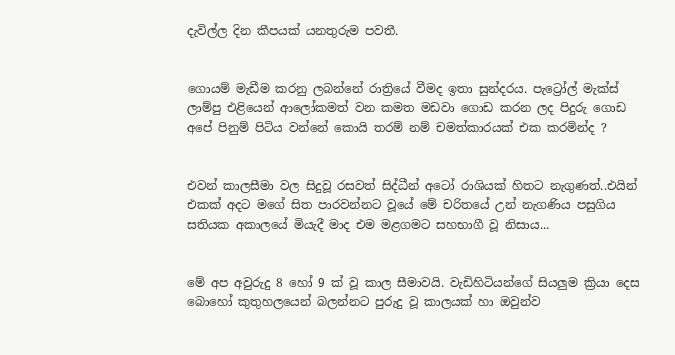දැවිල්ල දින කීපයක් යනතුරුම පවතී.


ගොයම් මැඩීම කරනු ලබන්නේ රාත්‍රියේ වීමද ඉතා සුන්දරය. පැට්‍රෝල් මැක්ස් ලාම්පු එළියෙන් ආලෝකමත් වන කමත මඩවා ගොඩ කරන ලද පිදුරු ගොඩ අපේ පිනුම් පිටිය වන්නේ කොයි තරම් නම් චමත්කාරයක් එක කරමින්ද ?


එවන් කාලසීමා වල සිදුවූ රසවත් සිද්ධීන් අටෝ රාශියක් හිතට නැගුණත්..එයින් එකක් අදට මගේ සිත පාරවන්නට වූයේ මේ චරිතයේ උන් නැගණිය පසුගිය සතියක අකාලයේ මියැදී මාද එම මළගමට සහභාගී වූ නිසාය...


මේ අප අවුරුදු 8 හෝ 9 ක් වූ කාල සීමාවයි. වැඩිහිටියන්ගේ සියලුම ක්‍රියා දෙස බොහෝ කුතුහලයෙන් බලන්නට පුරුදු වූ කාලයක් හා ඔවුන්ව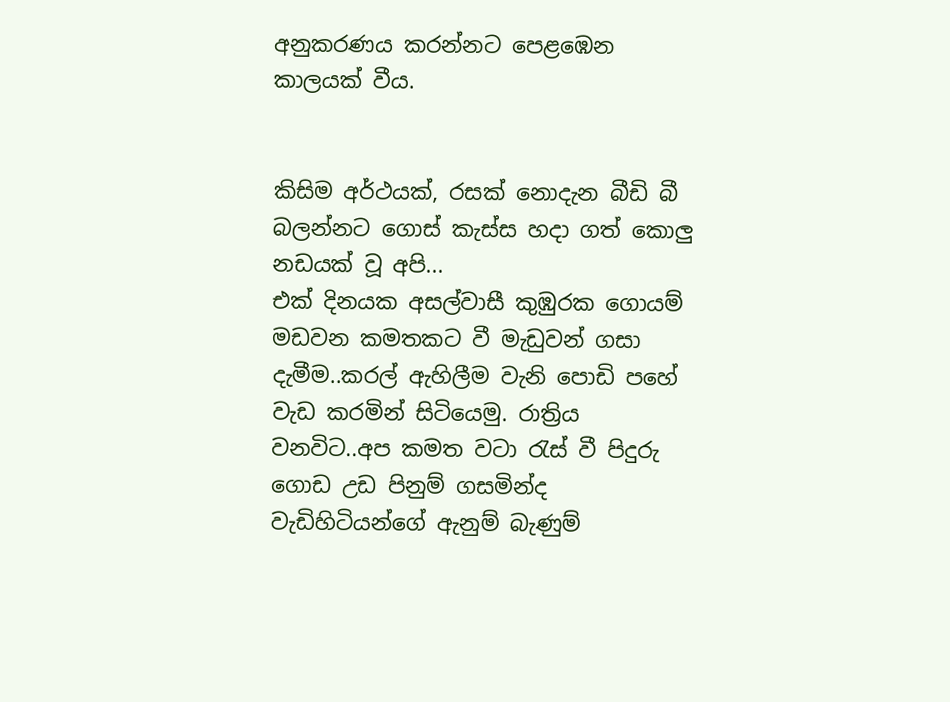අනුකරණය කරන්නට පෙළඹෙන කාලයක් වීය.


කිසිම අර්ථයක්, රසක් නොදැන බීඩි බී බලන්නට ගොස් කැස්ස හදා ගත් කොලු නඩයක් වූ අපි...
එක් දිනයක අසල්වාසී කුඹුරක ගොයම් මඩවන කමතකට වී මැඩුවන් ගසා දැමීම..කරල් ඇහිලීම වැනි පොඩි පහේ වැඩ කරමින් සිටියෙමු. රාත්‍රිය වනවිට..අප කමත වටා රැස් වී පිදුරු ගොඩ උඩ පිනුම් ගසමින්ද වැඩිහිටියන්ගේ ඇනුම් බැණුම්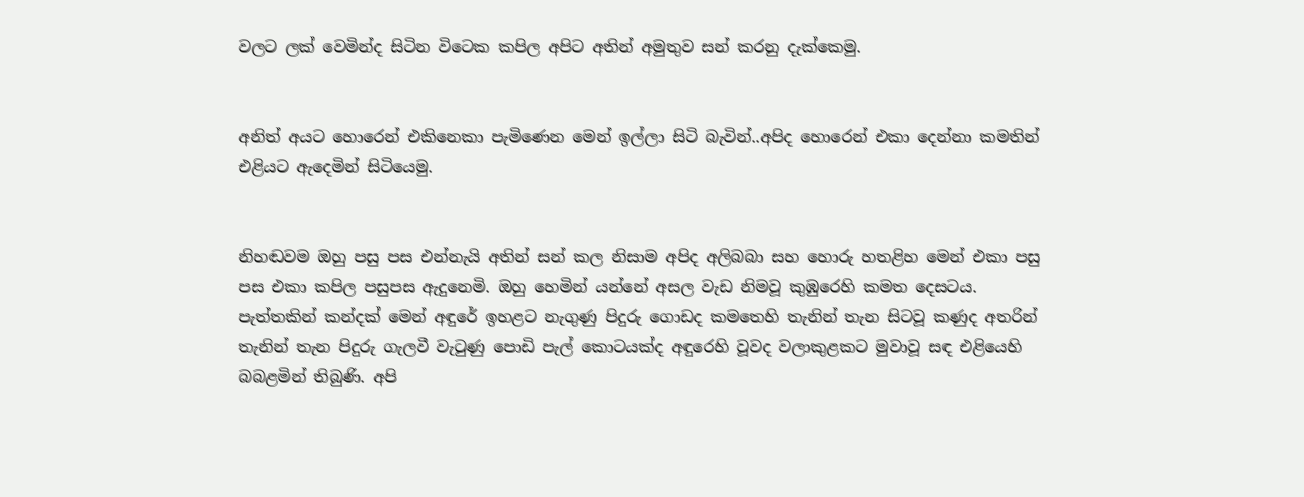වලට ලක් වෙමින්ද සිටින විටෙක කපිල අපිට අතින් අමුතුව සන් කරනු දැක්කෙමු.


අනිත් අයට හොරෙන් එකිනෙකා පැමිණෙන මෙන් ඉල්ලා සිටි බැවින්..අපිද හොරෙන් එකා දෙන්නා කමතින් එළියට ඇදෙමින් සිටියෙමු.


නිහඬවම ඔහු පසු පස එන්නැයි අතින් සන් කල නිසාම අපිද අලිබබා සහ හොරු හතළිහ මෙන් එකා පසු පස එකා කපිල පසුපස ඇදුනෙමි. ඔහු හෙමින් යන්නේ අසල වැඩ නිමවූ කුඹුරෙහි කමත දෙසටය. පැත්තකින් කන්දක් මෙන් අඳුරේ ඉහළට නැගුණු පිදුරු ගොඩද කමතෙහි තැනින් තැන සිටවූ කණුද අතරින් තැනින් තැන පිදුරු ගැලවී වැටුණු පොඩි පැල් කොටයක්ද අඳුරෙහි වූවද වලාකුළකට මුවාවූ සඳ එළියෙහි බබළමින් තිබුණි. අපි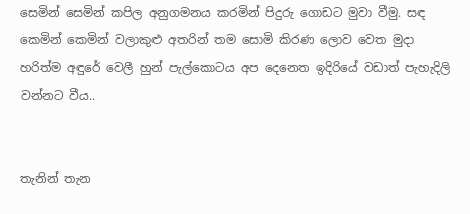සෙමින් සෙමින් කපිල අනුගමනය කරමින් පිදුරු ගොඩට මුවා වීමු. සඳ කෙමින් කෙමින් වලාකුළු අතරින් තම සොමි කිරණ ලොව වෙත මුදා හරිත්ම අඳුරේ වෙලී හුන් පැල්කොටය අප දෙනෙත ඉදිරියේ වඩාත් පැහැදිලි වන්නට වීය..


තැනින් තැන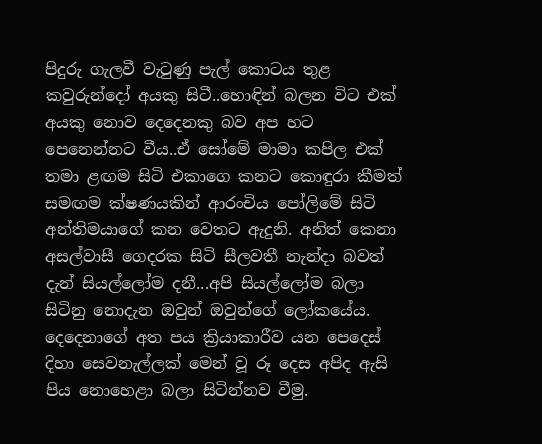පිදුරු ගැලවී වැටුණු පැල් කොටය තුළ කවුරුන්දෝ අයකු සිටී..හොඳින් බලන විට එක් අයකු නොව දෙදෙනකු බව අප හට පෙනෙන්නට වීය..ඒ සෝමේ මාමා කපිල එක් තමා ළඟම සිටි එකාගෙ කනට කොඳුරා කීමත් සමඟම ක්ෂණයකින් ආරංචිය පෝලිමේ සිටි අන්තිමයාගේ කන වෙතට ඇදුනි. අනිත් කෙනා අසල්වාසී ගෙදරක සිටි සීලවතී නැන්දා බවත් දැන් සියල්ලෝම දනී...අපි සියල්ලෝම බලා සිටිනු නොදැන ඔවුන් ඔවුන්ගේ ලෝකයේය. දෙදෙනාගේ අත පය ක්‍රියාකාරීව යන පෙදෙස් දිහා සෙවනැල්ලක් මෙන් වූ රූ දෙස අපිද ඇසි පිය නොහෙළා බලා සිටින්නව වීමු.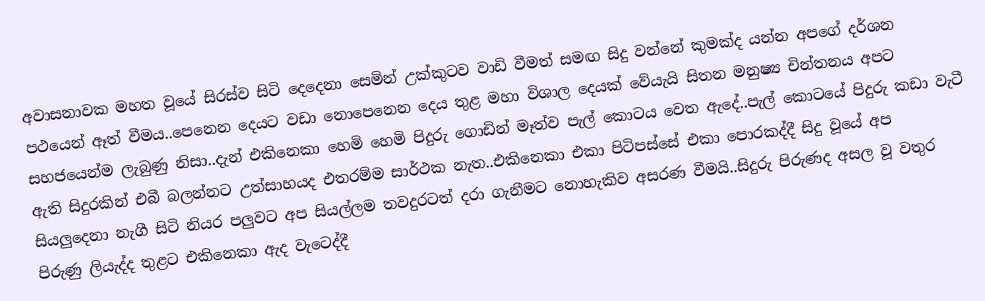අවාසනාවක මහත වූයේ සිරස්ව සිටි දෙදෙනා සෙමින් උක්කුටව වාඩි වීමත් සමඟ සිදු වන්නේ කුමක්ද යන්න අපගේ දර්ශන පථයෙන් ඈත් වීමය..පෙනෙන දෙයට වඩා නොපෙනෙන දෙය තුළ මහා විශාල දෙයක් වේයැයි සිතන මනුෂ්‍ය චින්තනය අපට සහජයෙන්ම ලැබුණු නිසා..දැන් එකිනෙකා හෙමි හෙමි පිදුරු ගොඩින් මෑත්ව පැල් කොටය වෙත ඇදේ..පැල් කොටයේ පිදුරු කඩා වැටී ඇති සිදුරකින් එබී බලන්නට උත්සාහයද එතරම්ම සාර්ථක නැත..එකිනෙකා එකා පිටිපස්සේ එකා පොරකද්දී සිදු වූයේ අප සියලුදෙනා නැගී සිටි නියර පලුවට අප සියල්ලම තවදුරටත් දරා ගැනීමට නොහැකිව අසරණ වීමයි..සිදුරු පිරුණද අසල වූ වතුර පිරුණු ලියැද්ද තුළට එකිනෙකා ඇද වැටෙද්දී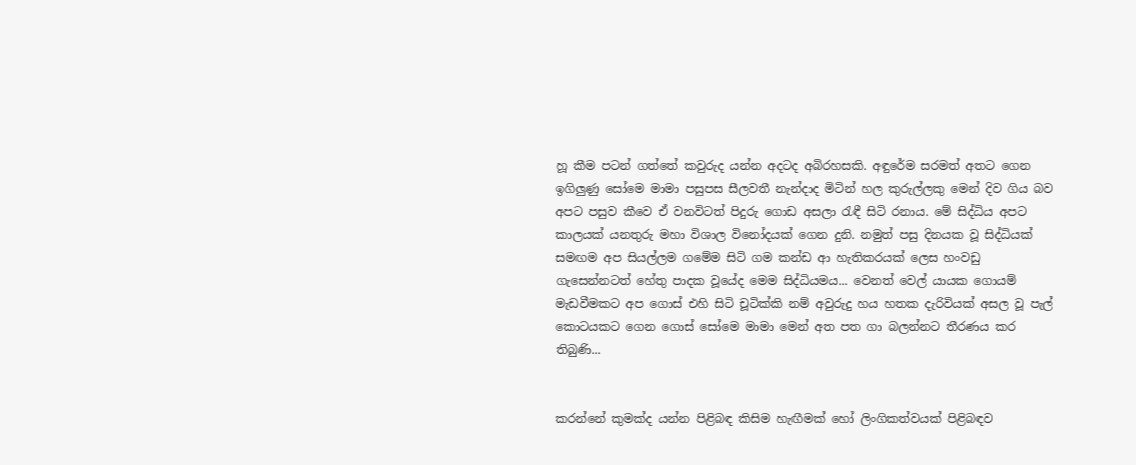හූ කීම පටන් ගත්තේ කවුරුද යන්න අදටද අබිරහසකි. අඳුරේම සරමත් අතට ගෙන ඉගිලුණු සෝමෙ මාමා පසුපස සීලවතී නැන්දාද මිටින් හල කුරුල්ලකු මෙන් දිව ගිය බව අපට පසුව කීවෙ ඒ වනවිටත් පිදුරු ගොඩ අසලා රැඳී සිටි රනාය. මේ සිද්ධිය අපට කාලයක් යනතුරු මහා විශාල විනෝදයක් ගෙන දුනි. නමුත් පසු දිනයක වූ සිද්ධියක් සමඟම අප සියල්ලම ගමේම සිටි ගම කන්ඩ ආ හැතිකරයක් ලෙස හංවඩු ගැසෙන්නටත් හේතු පාදක වූයේද මෙම සිද්ධියමය... වෙනත් වෙල් යායක ගොයම් මැඩවීමකට අප ගොස් එහි සිටි චූටික්කි නම් අවුරුදු හය හතක දැරිවියක් අසල වූ පැල් කොටයකට ගෙන ගොස් සෝමෙ මාමා මෙන් අත පත ගා බලන්නට තීරණය කර තිබුණි...


කරන්නේ කුමක්ද යන්න පිළිබඳ කිසිම හැඟීමක් හෝ ලිංගිකත්වයක් පිළිබඳව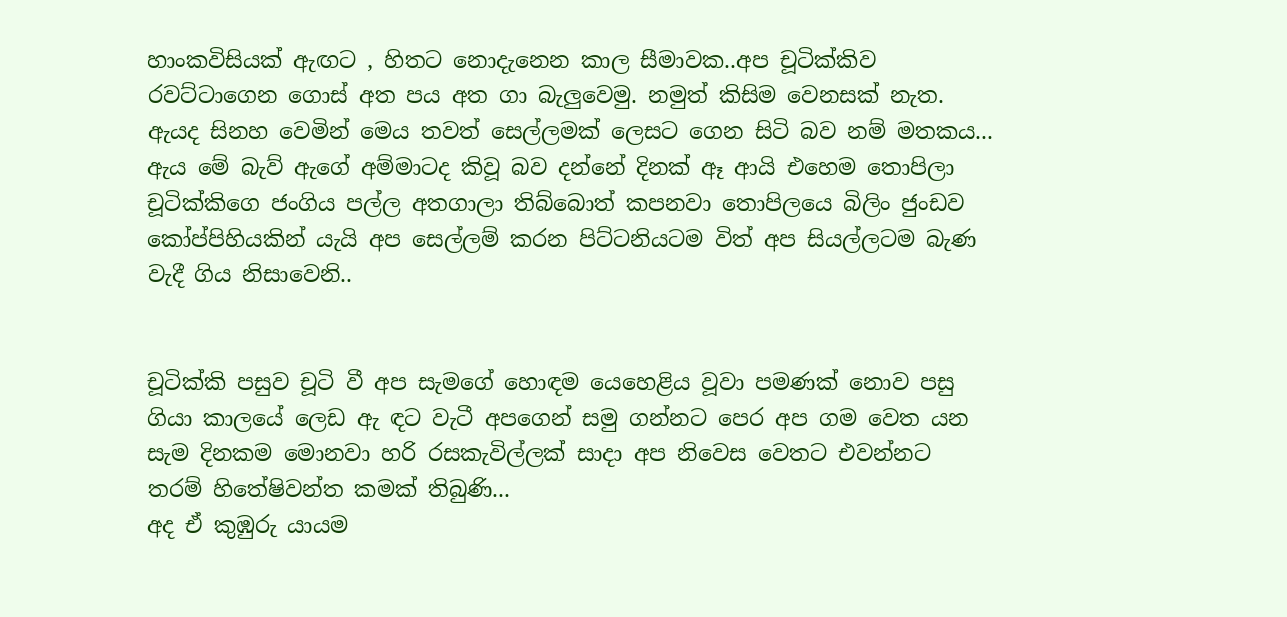හාංකවිසියක් ඇඟට , හිතට නොදැනෙන කාල සීමාවක..අප චූටික්කිව රවට්ටාගෙන ගොස් අත පය අත ගා බැලුවෙමු. නමුත් කිසිම වෙනසක් නැත. ඇයද සිනහ වෙමින් මෙය තවත් සෙල්ලමක් ලෙසට ගෙන සිටි බව නම් මතකය...
ඇය මේ බැව් ඇගේ අම්මාටද කිවූ බව දන්නේ දිනක් ඈ ආයි එහෙම තොපිලා චූටික්කිගෙ ජංගිය පල්ල අතගාලා තිබ්බොත් කපනවා තොපිලයෙ බිලිං ජුංඩව කෝප්පිහියකින් යැයි අප සෙල්ලම් කරන පිට්ටනියටම විත් අප සියල්ලටම බැණ වැදී ගිය නිසාවෙනි..


චූටික්කි පසුව චූටි වී අප සැමගේ හොඳම යෙහෙළිය වූවා පමණක් නොව පසු ගියා කාලයේ ලෙඩ ඇ ඳට වැටී අපගෙන් සමු ගන්නට පෙර අප ගම වෙත යන සැම දිනකම මොනවා හරි රසකැවිල්ලක් සාදා අප නිවෙස වෙතට එවන්නට තරම් හිතේෂිවන්ත කමක් තිබුණි...
අද ඒ කුඹුරු යායම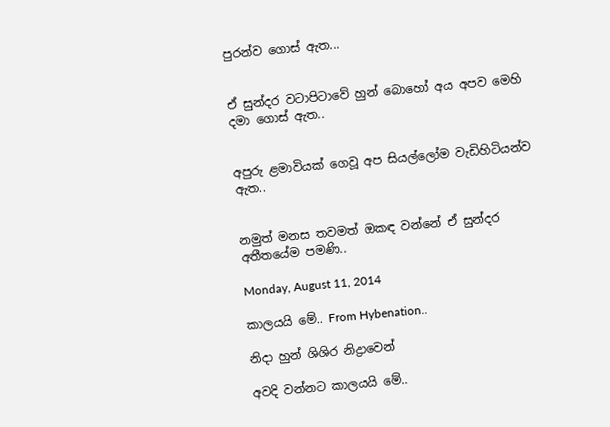පුරන්ව ගොස් ඇත...


ඒ සුන්දර වටාපිටාවේ හුන් බොහෝ අය අපව මෙහි දමා ගොස් ඇත..


අපුරු ළමාවියක් ගෙවූ අප සියල්ලෝම වැඩිහිටියන්ව ඇත..


නමුත් මනස තවමත් ඔකඳ වන්නේ ඒ සුන්දර අතීතයේම පමණි..

Monday, August 11, 2014

කාලයයි මේ.. From Hybenation..

නිදා හුන් ශිශිර නිද්‍රාවෙන්

අවදි වන්නට කාලයයි මේ..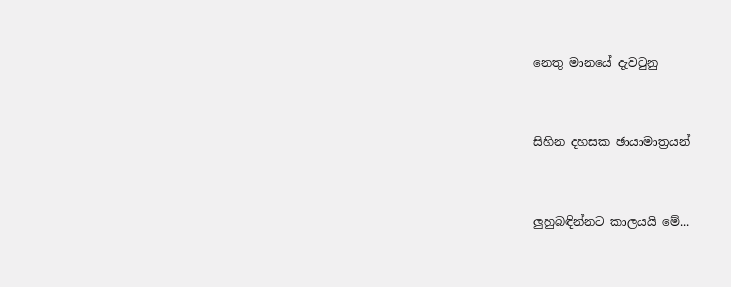නෙතු මානයේ දැවටුනු


සිහින දහසක ඡායාමාත්‍රයන්


ලුහුබඳින්නට කාලයයි මේ...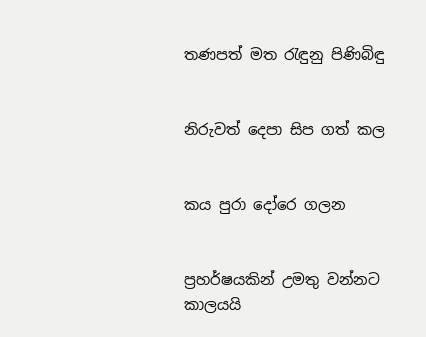තණපත් මත රැඳුනු පිණිබිඳු


නිරුවත් දෙපා සිප ගත් කල


කය පුරා දෝරෙ ගලන


ප්‍රහර්ෂයකින් උමතු වන්නට කාලයයි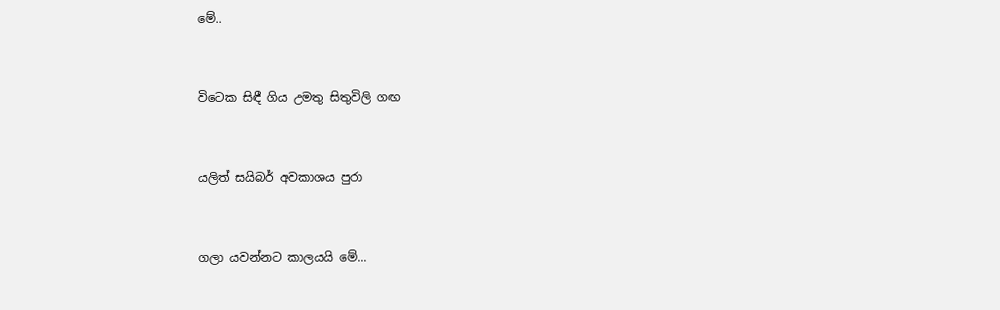මේ..


විටෙක සිඳී ගිය උමතු සිතුවිලි ගඟ


යලිත් සයිබර් අවකාශය පුරා


ගලා යවන්නට කාලයයි මේ...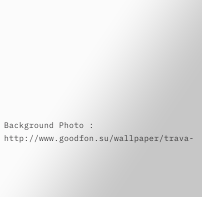Background Photo : http://www.goodfon.su/wallpaper/trava-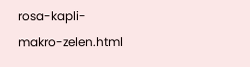rosa-kapli-makro-zelen.html